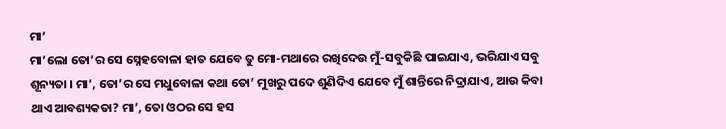ମା’
ମା’ଲୋ ତୋ’ର ସେ ସ୍ନେହବୋଳା ହାତ ଯେବେ ତୁ ମୋ-ମଥାରେ ରଖିଦେଉ ମୁଁ-ସବୁକିଛି ପାଇଯାଏ, ଭରିଯାଏ ସବୁ ଶୂନ୍ୟତା । ମା’, ତୋ’ର ସେ ମଧୁବୋଳା କଥା ତୋ’ ମୁଖରୁ ପଦେ ଶୁଣିଦିଏ ଯେବେ ମୁଁ ଶାନ୍ତିରେ ନିଦ୍ରାଯାଏ, ଆଉ କିବା ଥାଏ ଆବଶ୍ୟକତା? ମା’, ତୋ ଓଠର ସେ ହସ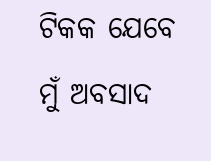ଟିକକ ଯେବେ ମୁଁ ଅବସାଦ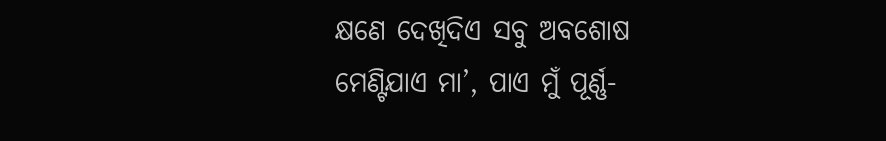କ୍ଷଣେ ଦେଖିଦିଏ ସବୁ ଅବଶୋଷ ମେଣ୍ଟିଯାଏ ମା’, ପାଏ ମୁଁ ପୂର୍ଣ୍ଣ-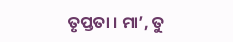ତୃପ୍ତତା । ମା’, ତୁ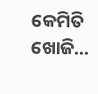କେମିତି ଖୋଜି…